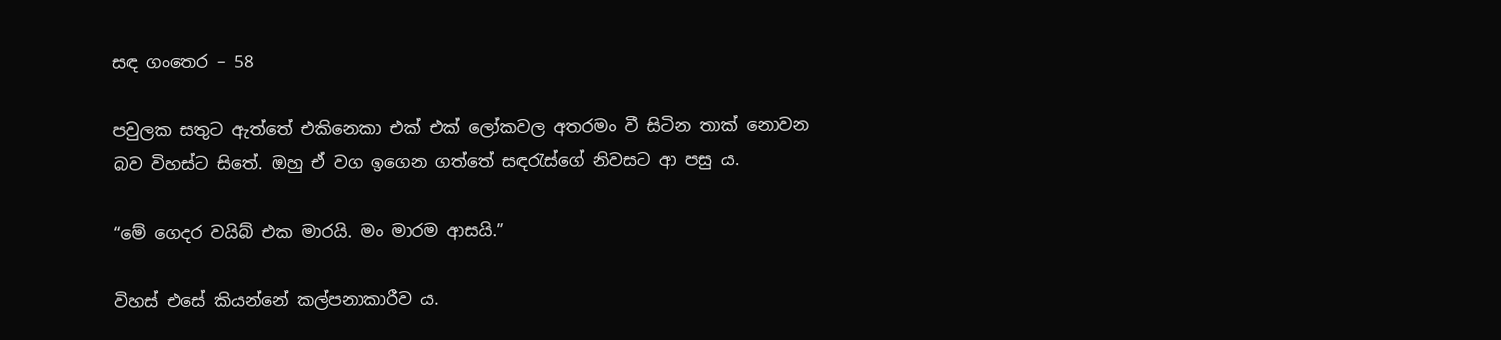සඳ ගංතෙර – 58

පවුලක සතුට ඇත්තේ එකිනෙකා එක් එක් ලෝකවල අතරමං වී සිටින තාක් නොවන බව විහස්ට සිතේ. ඔහු ඒ වග ඉගෙන ගත්තේ සඳරැස්ගේ නිවසට ආ පසු ය.

“මේ ගෙදර වයිබ් එක මාරයි. මං මාරම ආසයි.”

විහස් එසේ කියන්නේ කල්පනාකාරීව ය.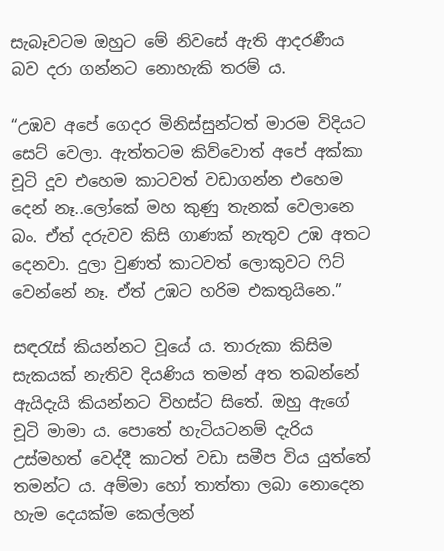සැබෑවටම ඔහුට මේ නිවසේ ඇති ආදරණීය බව දරා ගන්නට නොහැකි තරම් ය.

“උඹව අපේ ගෙදර මිනිස්සුන්ටත් මාරම විදියට සෙට් වෙලා. ඇත්තටම කිව්වොත් අපේ අක්කා චූටි දූව එහෙම කාටවත් වඩාගන්න එහෙම දෙන් නෑ..ලෝකේ මහ කුණු තැනක් වෙලානෙ බං. ඒත් දරුවව කිසි ගාණක් නැතුව උඹ අතට දෙනවා. දුලා වුණත් කාටවත් ලොකුවට ෆිට් වෙන්නේ නෑ. ඒත් උඹට හරිම එකතුයිනෙ.”

සඳරැස් කියන්නට වූයේ ය. තාරුකා කිසිම සැකයක් නැතිව දියණිය තමන් අත තබන්නේ ඇයිදැයි කියන්නට විහස්ට සිතේ. ඔහු ඇගේ චූටි මාමා ය. පොතේ හැටියටනම් දැරිය උස්මහත් වෙද්දී කාටත් වඩා සමීප විය යුත්තේ තමන්ට ය. අම්මා හෝ තාත්තා ලබා නොදෙන හැම දෙයක්ම කෙල්ලන්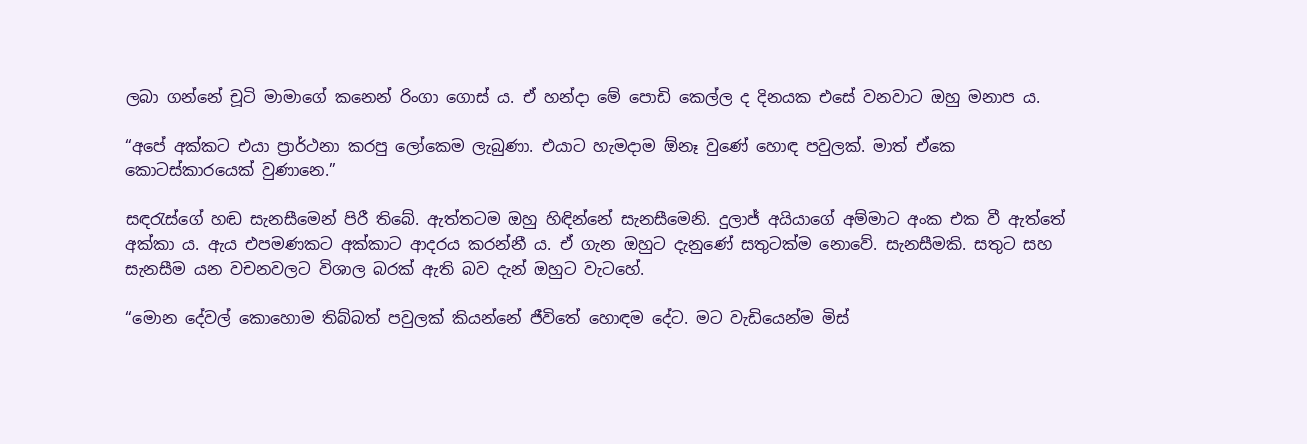ලබා ගන්නේ චූටි මාමාගේ කනෙන් රිංගා ගොස් ය. ඒ හන්දා මේ පොඩි කෙල්ල ද දිනයක එසේ වනවාට ඔහු මනාප ය.

“අපේ අක්කට එයා ප්‍රාර්ථනා කරපු ලෝකෙම ලැබුණා. එයාට හැමදාම ඕනෑ වුණේ හොඳ පවුලක්. මාත් ඒකෙ කොටස්කාරයෙක් වුණානෙ.”

සඳරැස්ගේ හඬ සැනසීමෙන් පිරී තිබේ. ඇත්තටම ඔහු හිඳින්නේ සැනසීමෙනි. දුලාජ් අයියාගේ අම්මාට අංක එක වී ඇත්තේ අක්කා ය. ඇය එපමණකට අක්කාට ආදරය කරන්නී ය. ඒ ගැන ඔහුට දැනුණේ සතුටක්ම නොවේ. සැනසීමකි. සතුට සහ සැනසීම යන වචනවලට විශාල බරක් ඇති බව දැන් ඔහුට වැටහේ.

“මොන දේවල් කොහොම තිබ්බත් පවුලක් කියන්නේ ජීවිතේ හොඳම දේට. මට වැඩියෙන්ම මිස්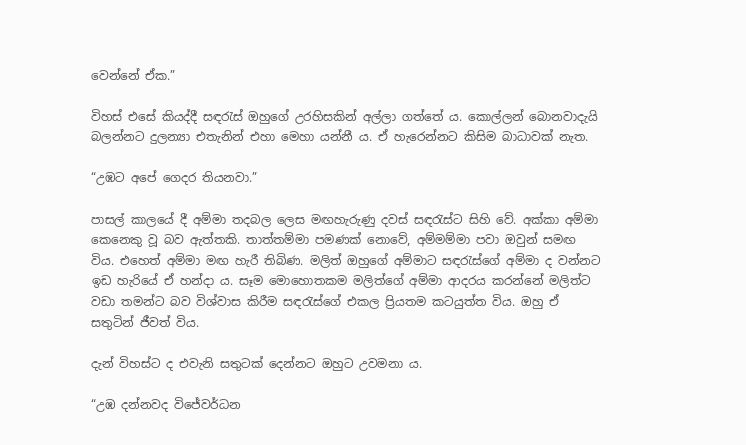වෙන්නේ ඒක.”

විහස් එසේ කියද්දී සඳරැස් ඔහුගේ උරහිසකින් අල්ලා ගත්තේ ය. කොල්ලන් බොනවාදැයි බලන්නට දුලන්‍යා එතැනින් එහා මෙහා යන්නී ය. ඒ හැරෙන්නට කිසිම බාධාවක් නැත.

“උඹට අපේ ගෙදර තියනවා.”

පාසල් කාලයේ දී අම්මා තදබල ලෙස මඟහැරුණු දවස් සඳරැස්ට සිහි වේ. අක්කා අම්මා කෙනෙකු වූ බව ඇත්තකි. තාත්තම්මා පමණක් නොවේ, අම්මම්මා පවා ඔවුන් සමඟ විය. එහෙත් අම්මා මඟ හැරී තිබිණ. මලිත් ඔහුගේ අම්මාට සඳරැස්ගේ අම්මා ද වන්නට ඉඩ හැරියේ ඒ හන්දා ය. සෑම මොහොතකම මලිත්ගේ අම්මා ආදරය කරන්නේ මලිත්‍ට වඩා තමන්ට බව විශ්වාස කිරීම සඳරැස්ගේ එකල ප්‍රියතම කටයුත්ත විය. ඔහු ඒ සතුටින් ජීවත් විය.

දැන් විහස්ට ද එවැනි සතුටක් දෙන්නට ඔහුට උවමනා ය.

“උඹ දන්නවද විජේවර්ධන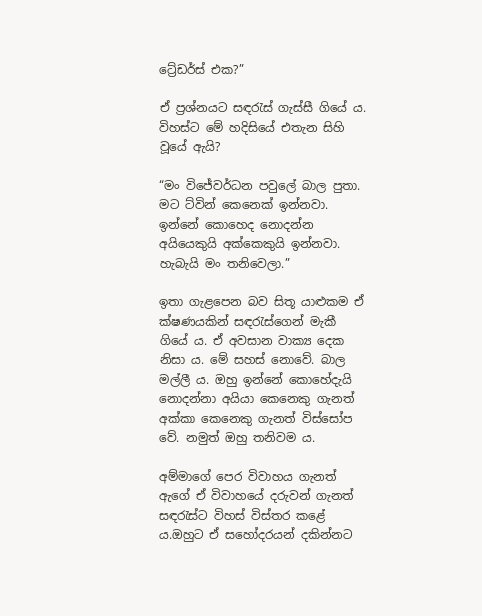ට්‍රේඩර්ස් එක?”

ඒ ප්‍රශ්නයට සඳරැස් ගැස්සී ගියේ ය. විහස්ට මේ හදිසියේ එතැන සිහි වූයේ ඇයි?

“මං විජේවර්ධන පවුලේ බාල පුතා. මට ට්වින් කෙනෙක් ඉන්නවා. ඉන්නේ කොහෙද නොදන්න අයියෙකුයි අක්කෙකුයි ඉන්නවා. හැබැයි මං තනිවෙලා.”

ඉතා ගැළපෙන බව සිතූ යාළුකම ඒ ක්ෂණයකින් සඳරැස්ගෙන් මැකී ගියේ ය. ඒ අවසාන වාක්‍ය දෙක නිසා ය. මේ සහස් නොවේ. බාල මල්ලී ය. ඔහු ඉන්නේ කොහේදැයි නොදන්නා අයියා කෙනෙකු ගැනත් අක්කා කෙනෙකු ගැනත් විස්සෝප වේ. නමුත් ඔහු තනිවම ය.

අම්මාගේ පෙර විවාහය ගැනත් ඇගේ ඒ විවාහයේ දරුවන් ගැනත් සඳරැස්ට විහස් විස්තර කළේ ය.ඔහුට ඒ සහෝදරයන් දකින්නට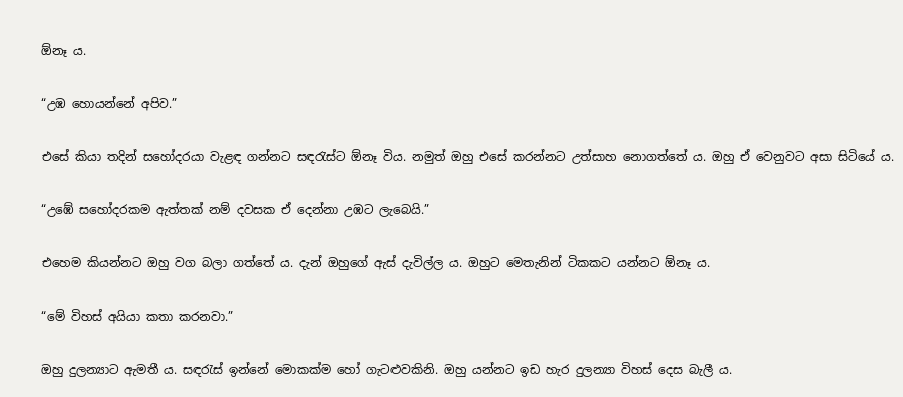ඕනෑ ය.

“උඹ හොයන්නේ අපිව.”

එසේ කියා තදින් සහෝදරයා වැළඳ ගන්නට සඳරැස්ට ඕනෑ විය. නමුත් ඔහු එසේ කරන්නට උත්සාහ නොගත්තේ ය. ඔහු ඒ වෙනුවට අසා සිටියේ ය.

“උඹේ සහෝදරකම ඇත්තක් නම් දවසක ඒ දෙන්නා උඹට ලැබෙයි.”

එහෙම කියන්නට ඔහු වග බලා ගත්තේ ය. දැන් ඔහුගේ ඇස් දැවිල්ල ය. ඔහුට මෙතැනින් ටිකකට යන්නට ඕනෑ ය.

“මේ විහස් අයියා කතා කරනවා.”

ඔහු දුලන්‍යාට ඇමතී ය. සඳරැස් ඉන්නේ මොකක්ම හෝ ගැටළුවකිනි. ඔහු යන්නට ඉඩ හැර දුලන්‍යා විහස් දෙස බැලී ය.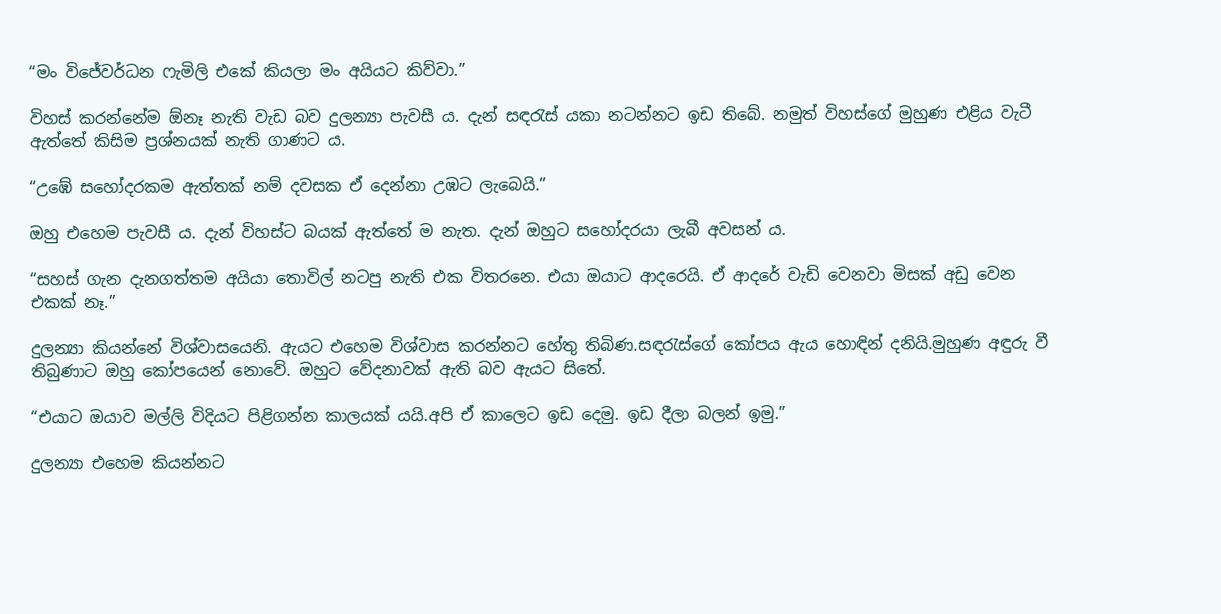“මං විජේවර්ධන ෆැමිලි එකේ කියලා මං අයියට කිව්වා.”

විහස් කරන්නේම ඕනෑ නැති වැඩ බව දුලන්‍යා පැවසී ය. දැන් සඳරැස් යකා නටන්නට ඉඩ තිබේ. නමුත් විහස්ගේ මුහුණ එළිය වැටී ඇත්තේ කිසිම ප්‍රශ්නයක් නැති ගාණට ය.

“උඹේ සහෝදරකම ඇත්තක් නම් දවසක ඒ දෙන්නා උඹට ලැබෙයි.”

ඔහු එහෙම පැවසී ය. දැන් විහස්ට බයක් ඇත්තේ ම නැත. දැන් ඔහුට සහෝදරයා ලැබී අවසන් ය.

“සහස් ගැන දැනගත්තම අයියා තොවිල් නටපු නැති එක විතරනෙ. එයා ඔයාට ආදරෙයි. ඒ ආදරේ වැඩි වෙනවා මිසක් අඩු වෙන එකක් නෑ.”

දුලන්‍යා කියන්නේ විශ්වාසයෙනි. ඇයට එහෙම විශ්වාස කරන්නට හේතු තිබිණ.සඳරැස්ගේ කෝපය ඇය හොඳින් දනියි.මුහුණ අඳුරු වී තිබුණාට ඔහු කෝපයෙන් නොවේ. ඔහුට වේදනාවක් ඇති බව ඇයට සිතේ.

“එයාට ඔයාව මල්ලි විදියට පිළිගන්න කාලයක් යයි.අපි ඒ කාලෙට ඉඩ දෙමු. ඉඩ දීලා බලන් ඉමු.”

දුලන්‍යා එහෙම කියන්නට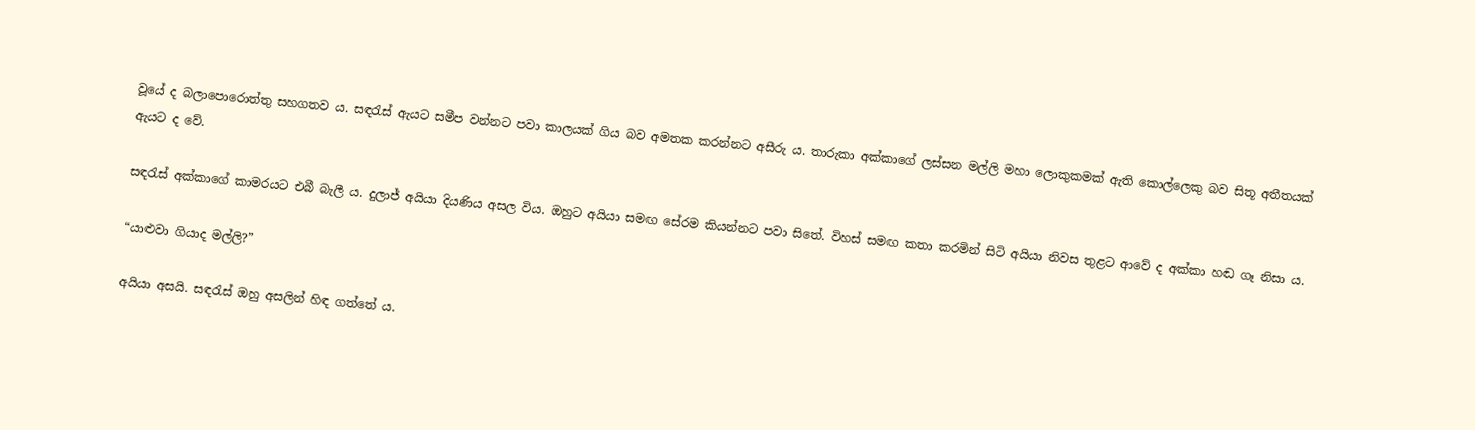වූයේ ද බලාපොරොත්තු සහගතව ය. සඳරැස් ඇයට සමීප වන්නට පවා කාලයක් ගිය බව අමතක කරන්නට අසීරු ය. තාරුකා අක්කාගේ ලස්සන මල්ලි මහා ලොකුකමක් ඇති කොල්ලෙකු බව සිතූ අතීතයක් ඇයට ද වේ.

සඳරැස් අක්කාගේ කාමරයට එබී බැලී ය. දුලාජ් අයියා දියණිය අසල විය. ඔහුට අයියා සමඟ සේරම කියන්නට පවා සිතේ. විහස් සමඟ කතා කරමින් සිටි අයියා නිවස තුළට ආවේ ද අක්කා හඬ ගෑ නිසා ය.

“යාළුවා ගියාද මල්ලි?”

අයියා අසයි. සඳරැස් ඔහු අසලින් හිඳ ගත්තේ ය.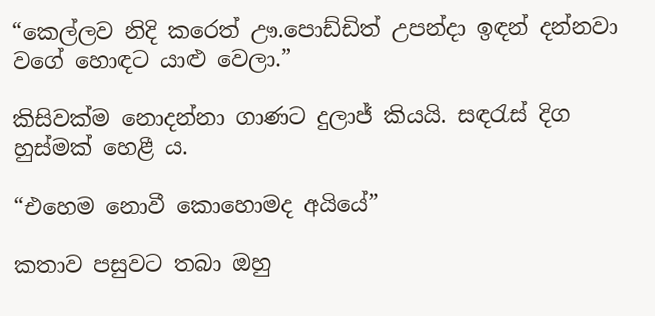“කෙල්ලව නිදි කරෙත් ඌ.පොඩ්ඩිත් උපන්දා ඉඳන් දන්නවා වගේ හොඳට යාළු වෙලා.”

කිසිවක්ම නොදන්නා ගාණට දුලාජ් කියයි. සඳරැස් දිග හුස්මක් හෙළී ය.

“එහෙම නොවී කොහොමද අයියේ”

කතාව පසුවට තබා ඔහු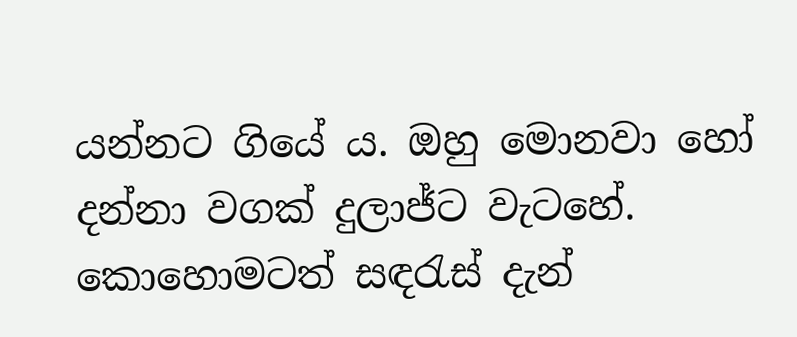යන්නට ගියේ ය. ඔහු මොනවා හෝ දන්නා වගක් දුලාජ්ට වැටහේ. කොහොමටත් සඳරැස් දැන්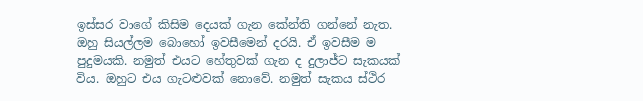ඉස්සර වාගේ කිසිම දෙයක් ගැන කේන්ති ගන්නේ නැත. ඔහු සියල්ලම බොහෝ ඉවසීමෙන් දරයි. ඒ ඉවසීම ම පුදුමයකි. නමුත් එයට හේතුවක් ගැන ද දුලාජ්ට සැකයක් විය. ඔහුට එය ගැටළුවක් නොවේ. නමුත් සැකය ස්ථිර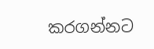කරගන්නට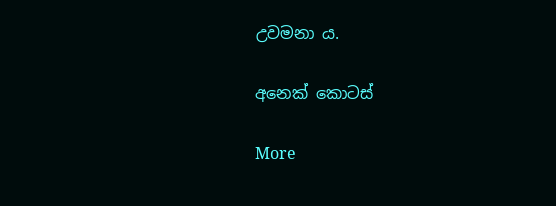උවමනා ය.

අනෙක් කොටස්

More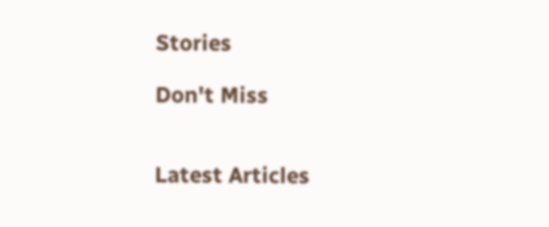Stories

Don't Miss


Latest Articles